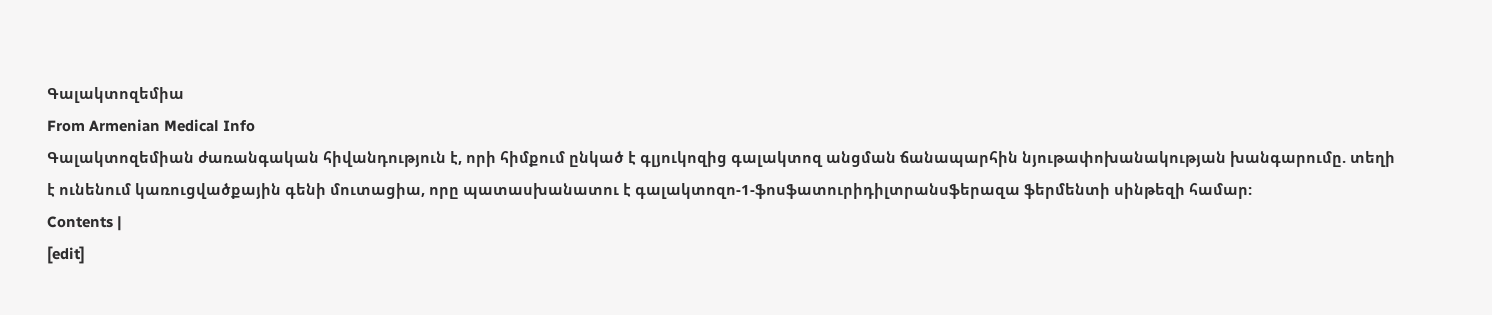Գալակտոզեմիա
From Armenian Medical Info
Գալակտոզեմիան ժառանգական հիվանդություն է, որի հիմքում ընկած է գլյուկոզից գալակտոզ անցման ճանապարհին նյութափոխանակության խանգարումը. տեղի է ունենում կառուցվածքային գենի մուտացիա, որը պատասխանատու է գալակտոզո-1-ֆոսֆատուրիդիլտրանսֆերազա ֆերմենտի սինթեզի համար:
Contents |
[edit]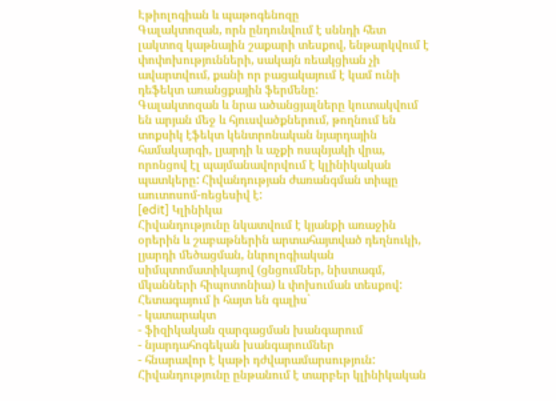Էթիոլոգիան և պաթոգենոզը
Գալակտոզան, որն ընդունվում է սննդի հետ լակտոզ կաթնային շաքարի տեսքով, ենթարկվում է փոփոխությունների, սակայն ռեակցիան չի ավարտվում, քանի որ բացակայում է կամ ունի դեֆեկտ առանցքային ֆերմենը:
Գալակտոզան և նրա ածանցյալները կուտակվում են արյան մեջ և հյուսվածքներում, թողնում են տոքսիկ էֆեկտ կենտրոնական նյարդային համակարգի, լյարդի և աչքի ոսպնյակի վրա, որոնցով էլ պայմանավորվում է կլինիկական պատկերը: Հիվանդության ժառանգման տիպը աուտոսոմ-ռեցեսիվ է:
[edit] Կլինիկա
Հիվանդությունը նկատվում է կյանքի առաջին օրերին և շաբաթներին արտահայտված դեղնուկի, լյարդի մեծացման, նևրոլոգիական սիմպտոմատիկայով (ցնցումներ, նիստագմ, մկանների հիպոտոնիա) և փոխուման տեսքով: Հետագայում ի հայտ են գալիս`
- կատարակտ
- ֆիզիկական զարգացման խանգարում
- նյարդահոգեկան խանգարումներ
- հնարավոր է կաթի դժվարամարսություն:
Հիվանդությունը ընթանում է տարբեր կլինիկական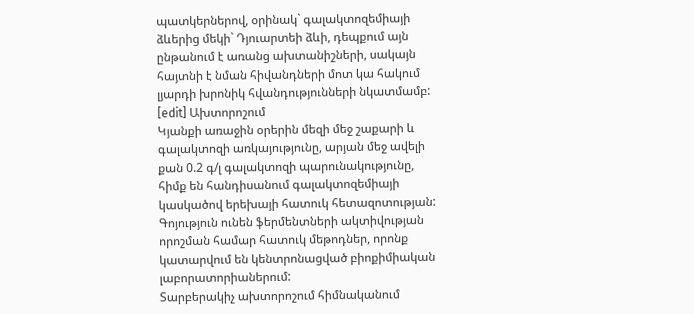պատկերներով, օրինակ` գալակտոզեմիայի ձևերից մեկի` Դյուարտեի ձևի, դեպքում այն ընթանում է առանց ախտանիշների, սակայն հայտնի է նման հիվանդների մոտ կա հակում լյարդի խրոնիկ հվանդությունների նկատմամբ:
[edit] Ախտորոշում
Կյանքի առաջին օրերին մեզի մեջ շաքարի և գալակտոզի առկայությունը, արյան մեջ ավելի քան 0.2 գ/լ գալակտոզի պարունակությունը, հիմք են հանդիսանում գալակտոզեմիայի կասկածով երեխայի հատուկ հետազոտության: Գոյություն ունեն ֆերմենտների ակտիվության որոշման համար հատուկ մեթոդներ, որոնք կատարվում են կենտրոնացված բիոքիմիական լաբորատորիաներում:
Տարբերակիչ ախտորոշում հիմնականում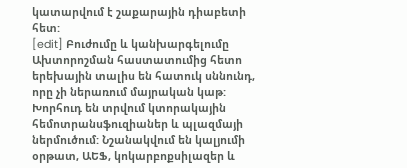կատարվում է շաքարային դիաբետի հետ:
[edit] Բուժումը և կանխարգելումը
Ախտորոշման հաստատումից հետո երեխային տալիս են հատուկ սննունդ, որը չի ներառում մայրական կաթ: Խորհուդ են տրվում կտորակային հեմոտրանսֆուզիաներ և պլազմայի ներմուծում: Նշանակվում են կալյումի օրթատ, ԱԵՖ, կոկարբոքսիլազեր և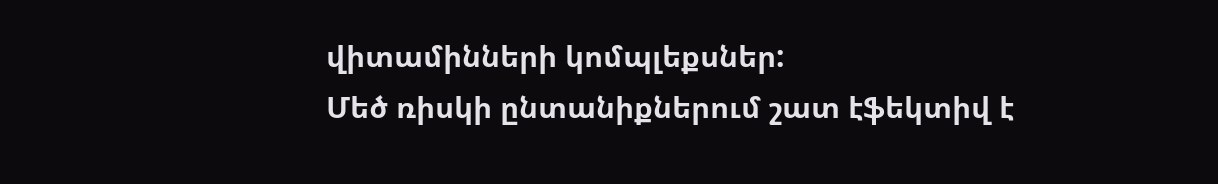վիտամինների կոմպլեքսներ:
Մեծ ռիսկի ընտանիքներում շատ էֆեկտիվ է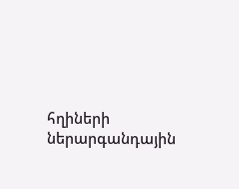հղիների ներարգանդային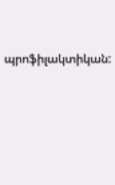պրոֆիլակտիկան: